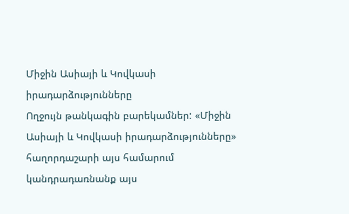Միջին Ասիայի և Կովկասի իրադարձությունները
Ողջույն թանկագին բարեկամներ: «Միջին Ասիայի և Կովկասի իրադարձությունները» հաղորդաշարի այս համարում կանդրադառնանք այս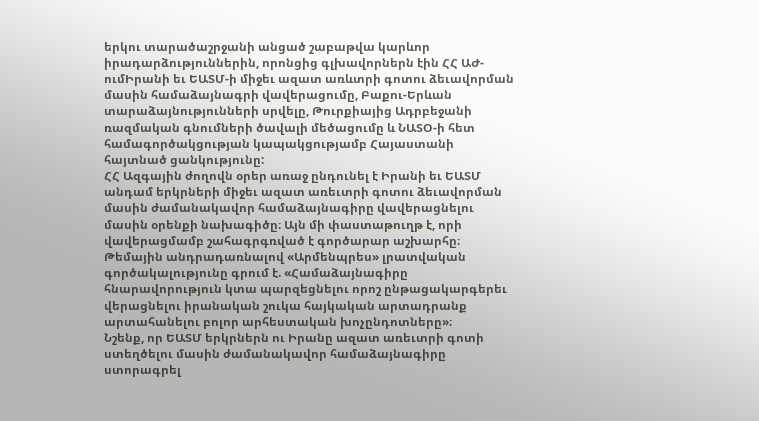երկու տարածաշրջանի անցած շաբաթվա կարևոր իրադարձություններին, որոնցից գլխավորներն էին ՀՀ ԱԺ-ումԻրանի եւ ԵԱՏՄ-ի միջեւ ազատ առևտրի գոտու ձեւավորման մասին համաձայնագրի վավերացումը, Բաքու-Երևան տարաձայնությունների սրվելը, Թուրքիայից Ադրբեջանի ռազմական գնումների ծավալի մեծացումը և ՆԱՏՕ-ի հետ համագործակցության կապակցությամբ Հայաստանի հայտնած ցանկությունը:
ՀՀ Ազգային ժողովն օրեր առաջ ընդունել է Իրանի եւ ԵԱՏՄ անդամ երկրների միջեւ ազատ առեւտրի գոտու ձեւավորման մասին ժամանակավոր համաձայնագիրը վավերացնելու մասին օրենքի նախագիծը։ Այն մի փաստաթուղթ է, որի վավերացմամբ շահագրգռված է գործարար աշխարհը։
Թեմային անդրադառնալով «Արմենպրես» լրատվական գործակալությունը գրում է. «Համաձայնագիրը հնարավորություն կտա պարզեցնելու որոշ ընթացակարգերեւ վերացնելու իրանական շուկա հայկական արտադրանք արտահանելու բոլոր արհեստական խոչընդոտները»։
Նշենք, որ ԵԱՏՄ երկրներն ու Իրանը ազատ առեւտրի գոտի ստեղծելու մասին ժամանակավոր համաձայնագիրը ստորագրել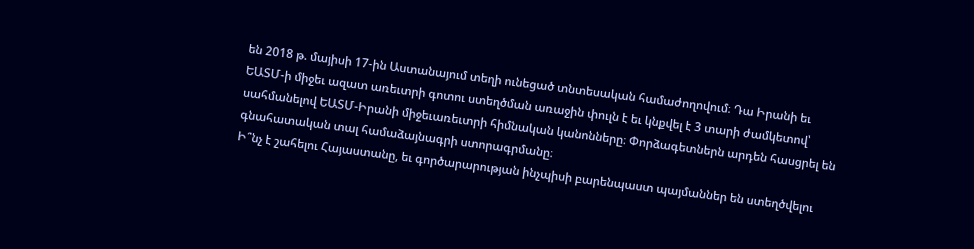են 2018 թ. մայիսի 17-ին Աստանայում տեղի ունեցած տնտեսական համաժողովում։ Դա Իրանի եւ ԵԱՏՄ-ի միջեւ ազատ առեւտրի գոտու ստեղծման առաջին փուլն է եւ կնքվել է 3 տարի ժամկետով՝ սահմանելով ԵԱՏՄ-Իրանի միջեւառեւտրի հիմնական կանոնները։ Փորձագետներն արդեն հասցրել են գնահատական տալ համաձայնագրի ստորագրմանը։
Ի՞նչ է շահելու Հայաստանը, եւ գործարարության ինչպիսի բարենպաստ պայմաններ են ստեղծվելու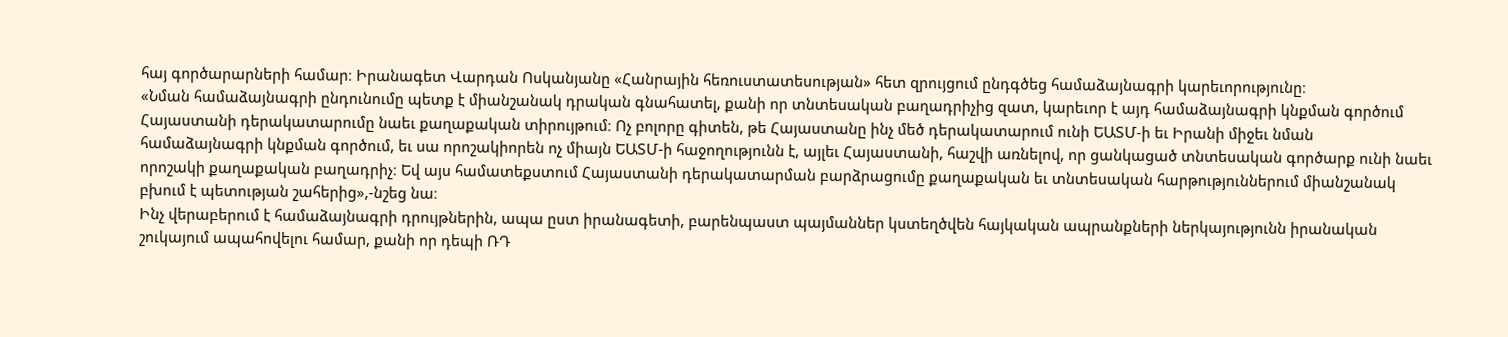հայ գործարարների համար։ Իրանագետ Վարդան Ոսկանյանը «Հանրային հեռուստատեսության» հետ զրույցում ընդգծեց համաձայնագրի կարեւորությունը։
«Նման համաձայնագրի ընդունումը պետք է միանշանակ դրական գնահատել, քանի որ տնտեսական բաղադրիչից զատ, կարեւոր է այդ համաձայնագրի կնքման գործում Հայաստանի դերակատարումը նաեւ քաղաքական տիրույթում։ Ոչ բոլորը գիտեն, թե Հայաստանը ինչ մեծ դերակատարում ունի ԵԱՏՄ-ի եւ Իրանի միջեւ նման համաձայնագրի կնքման գործում, եւ սա որոշակիորեն ոչ միայն ԵԱՏՄ-ի հաջողությունն է, այլեւ Հայաստանի, հաշվի առնելով, որ ցանկացած տնտեսական գործարք ունի նաեւ որոշակի քաղաքական բաղադրիչ։ Եվ այս համատեքստում Հայաստանի դերակատարման բարձրացումը քաղաքական եւ տնտեսական հարթություններում միանշանակ բխում է պետության շահերից»,-նշեց նա։
Ինչ վերաբերում է համաձայնագրի դրույթներին, ապա ըստ իրանագետի, բարենպաստ պայմաններ կստեղծվեն հայկական ապրանքների ներկայությունն իրանական շուկայում ապահովելու համար, քանի որ դեպի ՌԴ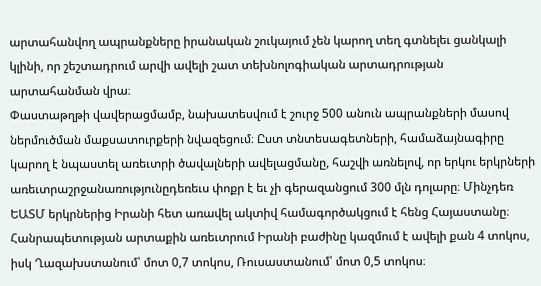արտահանվող ապրանքները իրանական շուկայում չեն կարող տեղ գտնելեւ ցանկալի կլինի, որ շեշտադրում արվի ավելի շատ տեխնոլոգիական արտադրության արտահանման վրա։
Փաստաթղթի վավերացմամբ, նախատեսվում է շուրջ 500 անուն ապրանքների մասով ներմուծման մաքսատուրքերի նվազեցում։ Ըստ տնտեսագետների, համաձայնագիրը կարող է նպաստել առեւտրի ծավալների ավելացմանը, հաշվի առնելով, որ երկու երկրների առեւտրաշրջանառությունըդեռեւս փոքր է եւ չի գերազանցում 300 մլն դոլարը։ Մինչդեռ ԵԱՏՄ երկրներից Իրանի հետ առավել ակտիվ համագործակցում է հենց Հայաստանը։ Հանրապետության արտաքին առեւտրում Իրանի բաժինը կազմում է ավելի քան 4 տոկոս, իսկ Ղազախստանում՝ մոտ 0,7 տոկոս, Ռուսաստանում՝ մոտ 0,5 տոկոս։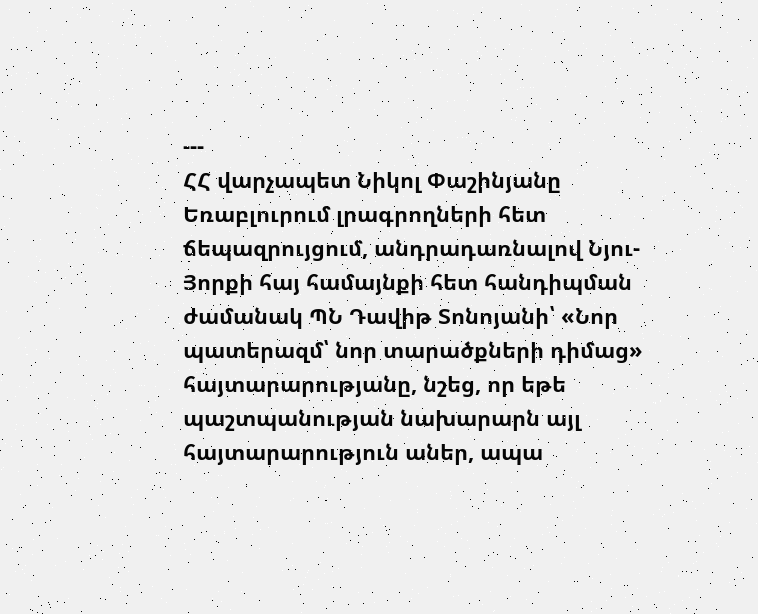---
ՀՀ վարչապետ Նիկոլ Փաշինյանը Եռաբլուրում լրագրողների հետ ճեպազրույցում, անդրադառնալով Նյու-Յորքի հայ համայնքի հետ հանդիպման ժամանակ ՊՆ Դավիթ Տոնոյանի՝ «Նոր պատերազմ՝ նոր տարածքների դիմաց» հայտարարությանը, նշեց, որ եթե պաշտպանության նախարարն այլ հայտարարություն աներ, ապա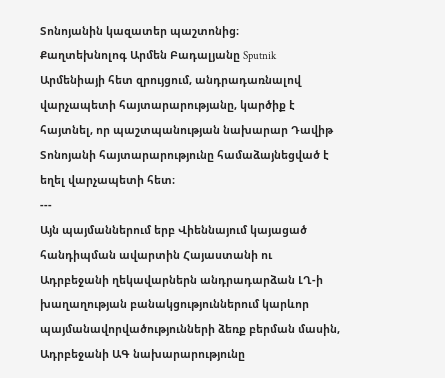Տոնոյանին կազատեր պաշտոնից։
Քաղտեխնոլոգ Արմեն Բադալյանը Sputnik Արմենիայի հետ զրույցում, անդրադառնալով վարչապետի հայտարարությանը, կարծիք է հայտնել, որ պաշտպանության նախարար Դավիթ Տոնոյանի հայտարարությունը համաձայնեցված է եղել վարչապետի հետ։
---
Այն պայմաններում երբ Վիեննայում կայացած հանդիպման ավարտին Հայաստանի ու Ադրբեջանի ղեկավարներն անդրադարձան ԼՂ-ի խաղաղության բանակցություններում կարևոր պայմանավորվածությունների ձեռք բերման մասին, Ադրբեջանի ԱԳ նախարարությունը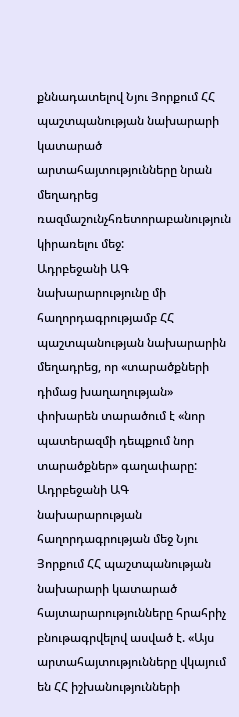քննադատելով Նյու Յորքում ՀՀ պաշտպանության նախարարի կատարած արտահայտությունները նրան մեղադրեց ռազմաշունչհռետորաբանություն կիրառելու մեջ:
Ադրբեջանի ԱԳ նախարարությունը մի հաղորդագրությամբ ՀՀ պաշտպանության նախարարին մեղադրեց, որ «տարածքների դիմաց խաղաղության» փոխարեն տարածում է «նոր պատերազմի դեպքում նոր տարածքներ» գաղափարը: Ադրբեջանի ԱԳ նախարարության հաղորդագրության մեջ Նյու Յորքում ՀՀ պաշտպանության նախարարի կատարած հայտարարությունները հրահրիչ բնութագրվելով ասված է. «Այս արտահայտությունները վկայում են ՀՀ իշխանությունների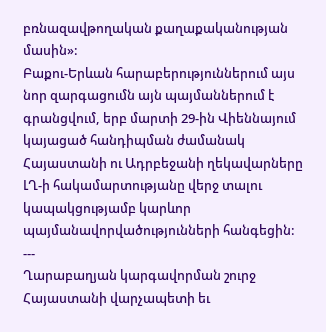բռնազավթողական քաղաքականության մասին»:
Բաքու-Երևան հարաբերություններում այս նոր զարգացումն այն պայմաններում է գրանցվում, երբ մարտի 29-ին Վիեննայում կայացած հանդիպման ժամանակ Հայաստանի ու Ադրբեջանի ղեկավարները ԼՂ-ի հակամարտությանը վերջ տալու կապակցությամբ կարևոր պայմանավորվածությունների հանգեցին:
---
Ղարաբաղյան կարգավորման շուրջ Հայաստանի վարչապետի եւ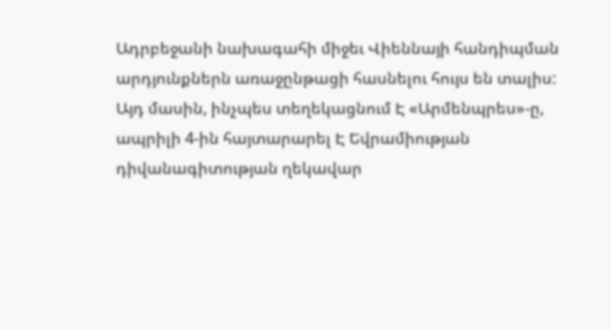Ադրբեջանի նախագահի միջեւ Վիեննայի հանդիպման արդյունքներն առաջընթացի հասնելու հույս են տալիս:
Այդ մասին, ինչպես տեղեկացնում Է «Արմենպրես»-ը, ապրիլի 4-ին հայտարարել Է Եվրամիության դիվանագիտության ղեկավար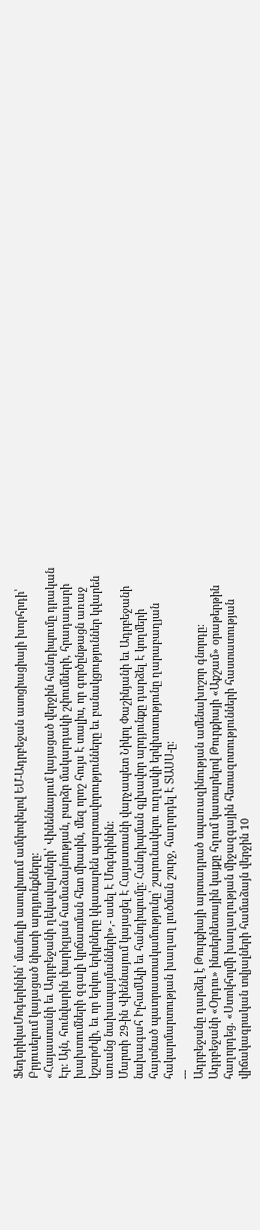ՖեդերիկաՄոգերինին՝ մամուլի ասուլիսում ամփոփելով ԵՄ-Ադրբեջան ասոցիացիայի խորհրդի՝ Բրյուսելում կայացած նիստի արդյունքները:
«Հայաստանի եւ Ադրբեջանի ղեկավարների՝ Վինեննայում կայացած վերջին հանդիպումը դրական Էր: Այն, հունվարին փարիզյան համաձայնության, բարձր մակարդակի շփումների, հրադադարի խախտումների զգալի կրճատման հետ միասին, մեզ որոշ հույս Է տալիս, որ գործընթացն առաջ կշարժվի, եւ որ երկու երկրները կկատարեն պարտավորությունները եւ բանակցություններ կվարեն առանց նախապայմանների»,- ասել Է Մոգերինին:
Մարտի 29-ին Վիեննայում կայացել Է Հայաստանի վարչապետ Նիկոլ Փաշինյանի եւ Ադրբեջանի նախագահ ԻլհամԱլի եւ հանդիպումը: Հանդիպման գլխավոր արդյունքը դարձել Է կողմերի հայտնած պատրաստակամությունը՝ շարունակելու ուղղակի երկխոսությունը ղարաբաղյան հակարմարտության խաղաղ լուծման շուրջ, հաղորդել Է ՏԱՍՍ-ը:
---
Ադրբեջանը դարձել է Թուրքիայի արտադրած սպառազինության ամենախոշոր գնորդը:
Ադրբեջանի «Օրդու» ինտերնետային կայքը հղում կատարելով Թուրքիայի «Աքշամ» օրաթերթին հաղորդեց. «Ստոկհոլմի խաղաղության միջազգային հետազոտությունների հաստատության վիճակագրական տվյալների համաձայն վերջին 10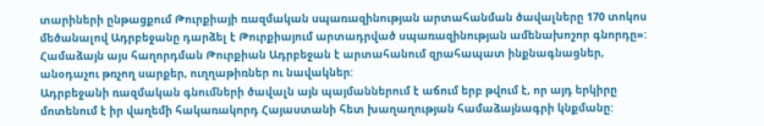տարիների ընթացքում Թուրքիայի ռազմական սպառազինության արտահանման ծավալները 170 տոկոս մեծանալով Ադրբեջանը դարձել է Թուրքիայում արտադրված սպառազինության ամենախոշոր գնորդը»: Համաձայն այս հաղորդման Թուրքիան Ադրբեջան է արտահանում զրահապատ ինքնագնացներ, անօդաչու թռչող սարքեր, ուղղաթիռներ ու նավակներ:
Ադրբեջանի ռազմական գնումների ծավալն այն պայմաններում է աճում երբ թվում է, որ այդ երկիրը մոտենում է իր վաղեմի հակառակորդ Հայաստանի հետ խաղաղության համաձայնագրի կնքմանը: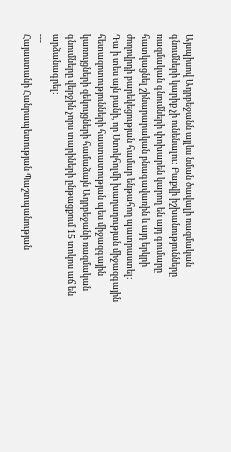Այսպիսով Ադրբեջանն այլևս նման ծավալի ռազմական գնումների կարիք չի ունենալու: Բաքվի իշխանությունները ռազմական գնումների փոխարեն կարող են այդ գումարը հատկացնել շինարարական բնագավառին և այդ երկրի ժողովրդի բարեկեցության համար ենթահող պատրաստել:
Դա ի տես այն բանի, որ Ստոկհոլմի խաղաղության միջազգային հետազոտությունների հաստատության պես միջազգային կառույցների զեկույցների համաձայն Ադրբեջանի ռազմական գնումները վերջին չորս տարիների ընթացքում 15 տոկոս աճ են արձանագրել:
---
Հայաստանի Հանրապետության Պաշտպանության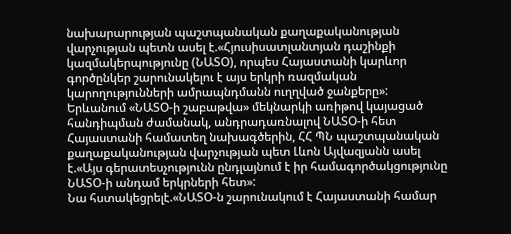նախարարության պաշտպանական քաղաքականության վարչության պետն ասել է.«Հյուսիսատլանտյան դաշինքի կազմակերպությունը (ՆԱՏՕ), որպես Հայաստանի կարևոր գործընկեր շարունակելու է այս երկրի ռազմական կարողությունների ամրապնդմանն ուղղված ջանքերը»:
Երևանում «ՆԱՏՕ-ի շաբաթվա» մեկնարկի առիթով կայացած հանդիպման ժամանակ, անդրադառնալով ՆԱՏՕ-ի հետ Հայաստանի համատեղ նախագծերին, ՀՀ ՊՆ պաշտպանական քաղաքականության վարչության պետ Լևոն Այվազյանն ասել է.«Այս գերատեսչությունն ընդլայնում է իր համագործակցությունը ՆԱՏՕ-ի անդամ երկրների հետ»:
Նա հստակեցրելէ.«ՆԱՏՕ-ն շարունակում է Հայաստանի համար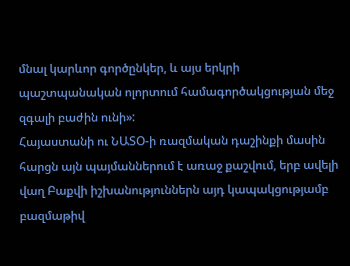մնալ կարևոր գործընկեր, և այս երկրի պաշտպանական ոլորտում համագործակցության մեջ զգալի բաժին ունի»:
Հայաստանի ու ՆԱՏՕ-ի ռազմական դաշինքի մասին հարցն այն պայմաններում է առաջ քաշվում, երբ ավելի վաղ Բաքվի իշխանություններն այդ կապակցությամբ բազմաթիվ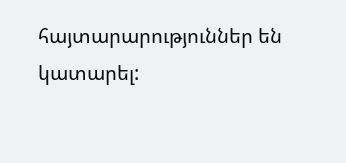հայտարարություններ են կատարել: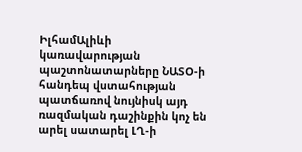ԻլհամԱլիևի կառավարության պաշտոնատարները ՆԱՏՕ-ի հանդեպ վստահության պատճառով նույնիսկ այդ ռազմական դաշինքին կոչ են արել սատարել ԼՂ-ի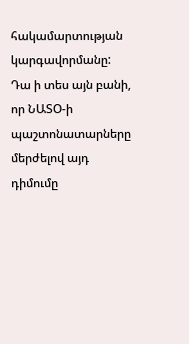հակամարտության կարգավորմանը: Դա ի տես այն բանի, որ ՆԱՏՕ-ի պաշտոնատարները մերժելով այդ դիմումը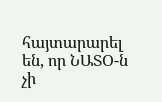հայտարարել են, որ ՆԱՏՕ-ն չի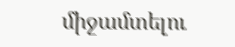միջամտելու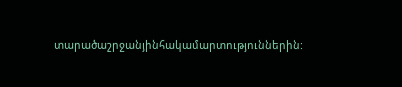տարածաշրջանյինհակամարտություններին: